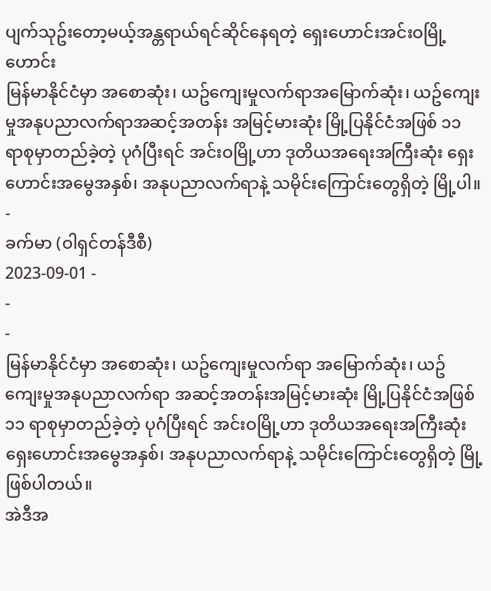ပျက်သုဥ်းတော့မယ့်အန္တရာယ်ရင်ဆိုင်နေရတဲ့ ရှေးဟောင်းအင်းဝမြို့ဟောင်း
မြန်မာနိုင်ငံမှာ အစောဆုံး၊ ယဥ်ကျေးမှုလက်ရာအမြောက်ဆုံး၊ ယဥ်ကျေးမှုအနုပညာလက်ရာအဆင့်အတန်း အမြင့်မားဆုံး မြို့ပြနိုင်ငံအဖြစ် ၁၁ ရာစုမှာတည်ခဲ့တဲ့ ပုဂံပြီးရင် အင်းဝမြို့ဟာ ဒုတိယအရေးအကြီးဆုံး ရှေးဟောင်းအမွေအနှစ်၊ အနုပညာလက်ရာနဲ့ သမိုင်းကြောင်းတွေရှိတဲ့ မြို့ပါ။
-
ခက်မာ (ဝါရှင်တန်ဒီစီ)
2023-09-01 -
-
-
မြန်မာနိုင်ငံမှာ အစောဆုံး၊ ယဥ်ကျေးမှုလက်ရာ အမြောက်ဆုံး၊ ယဥ်ကျေးမှုအနုပညာလက်ရာ အဆင့်အတန်းအမြင့်မားဆုံး မြို့ပြနိုင်ငံအဖြစ် ၁၁ ရာစုမှာတည်ခဲ့တဲ့ ပုဂံပြီးရင် အင်းဝမြို့ဟာ ဒုတိယအရေးအကြီးဆုံး ရှေးဟောင်းအမွေအနှစ်၊ အနုပညာလက်ရာနဲ့ သမိုင်းကြောင်းတွေရှိတဲ့ မြို့ဖြစ်ပါတယ်။
အဲဒီအ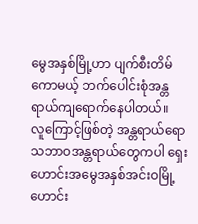မွေအနှစ်မြို့ဟာ ပျက်စီးတိမ်ကောမယ့် ဘက်ပေါင်းစုံအန္တရာယ်ကျရောက်နေပါတယ်။
လူကြောင့်ဖြစ်တဲ့ အန္တရာယ်ရော သဘာဝအန္တရာယ်တွေကပါ ရှေးဟောင်းအမွေအနှစ်အင်းဝမြို့ဟောင်း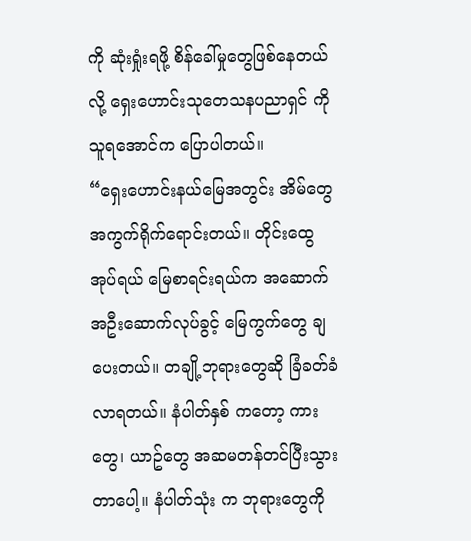ကို ဆုံးရှုံးရဖို့ စိန်ခေါ်မှုတွေဖြစ်နေတယ်လို့ ရှေးဟောင်းသုတေသနပညာရှင် ကိုသူရအောင်က ပြောပါတယ်။
“ရှေးဟောင်းနယ်မြေအတွင်း အိမ်တွေအကွက်ရိုက်ရောင်းတယ်။ တိုင်းထွေအုပ်ရယ် မြေစာရင်းရယ်က အဆောက်အဦးဆောက်လုပ်ခွင့် မြေကွက်တွေ ချပေးတယ်။ တချို့ဘုရားတွေဆို ခြံခတ်ခံလာရတယ်။ နံပါတ်နှစ် ကတော့ ကားတွေ၊ ယာဥ်တွေ အဆမတန်တင်ပြီးသွားတာပေါ့။ နံပါတ်သုံး က ဘုရားတွေကို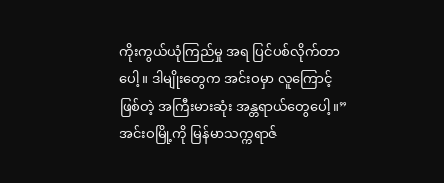ကိုးကွယ်ယုံကြည်မှု အရ ပြင်ပစ်လိုက်တာပေါ့။ ဒါမျိုးတွေက အင်းဝမှာ လူကြောင့်ဖြစ်တဲ့ အကြီးမားဆုံး အန္တရာယ်တွေပေါ့။”
အင်းဝမြို့ကို မြန်မာသက္ကရာဇ်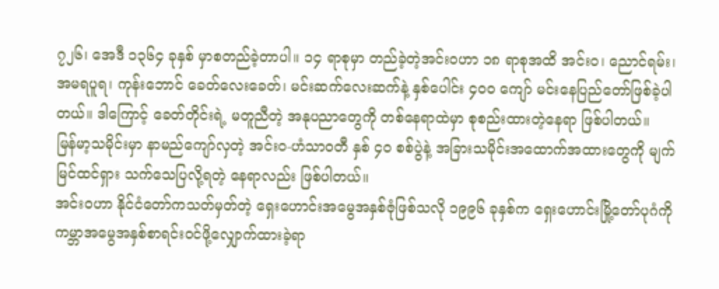၇၂၆၊ အေဒီ ၁၃၆၄ ခုနှစ် မှာစတည်ခဲ့တာပါ။ ၁၄ ရာစုမှာ တည်ခဲ့တဲ့အင်းဝဟာ ၁၈ ရာစုအထိ အင်းဝ၊ ညောင်ရမ်း၊ အမရပူရ၊ ကုန်းဘောင် ခေတ်လေးခေတ်၊ မင်းဆက်လေးဆက်နဲ့ နှစ်ပေါင်း ၄၀၀ ကျော် မင်းနေပြည်တော်ဖြစ်ခဲ့ပါတယ်။ ဒါကြောင့် ခေတ်တိုင်းရဲ့ မတူညီတဲ့ အနုပညာတွေကို တစ်နေရာထဲမှာ စုစည်းထားတဲ့နေရာ ဖြစ်ပါတယ်။
မြန်မာ့သမိုင်းမှာ နာမည်ကျော်လှတဲ့ အင်းဝ-ဟံသာဝတီ နှစ် ၄၀ စစ်ပွဲနဲ့ အခြားသမိုင်းအထောက်အထားတွေကို မျက်မြင်ထင်ရှား သက်သေပြလို့ရတဲ့ နေရာလည်း ဖြစ်ပါတယ်။
အင်းဝဟာ နိုင်ငံတော်ကသတ်မှတ်တဲ့ ရှေးဟောင်းအမွေအနှစ်ဇုံဖြစ်သလို ၁၉၉၆ ခုနှစ်က ရှေးဟောင်းမြို့တော်ပုဂံကို ကမ္ဘာအမွေအနှစ်စာရင်းဝင်ဖို့လျှောက်ထားခဲ့ရာ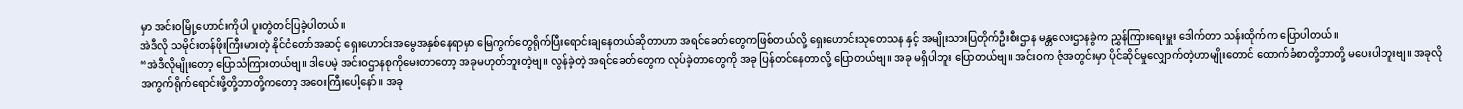မှာ အင်းဝမြို့ဟောင်းကိုပါ ပူးတွဲတင်ပြခဲ့ပါတယ်။
အဲဒီလို သမိုင်းတန်ဖိုးကြီးမားတဲ့ နိုင်ငံတော်အဆင့် ရှေးဟောင်းအမွေအနှစ်နေရာမှာ မြေကွက်တွေရိုက်ပြီးရောင်းချနေတယ်ဆိုတာဟာ အရင်ခေတ်တွေကဖြစ်တယ်လို့ ရှေးဟောင်းသုတေသန နှင့် အမျိုးသားပြတိုက်ဦးစီးဌာန မန္တလေးဌာနခွဲက ညွှန်ကြားရေးမှူး ဒေါက်တာ သန်းထိုက်က ပြောပါတယ်။
“အဲဒီလိုမျိုးတော့ ပြောသံကြားတယ်ဗျ။ ဒါပေမဲ့ အင်းဝဌာနစုကိုမေးတာတော့ အခုမဟုတ်ဘူးတဲ့ဗျ။ လွန်ခဲ့တဲ့ အရင်ခေတ်တွေက လုပ်ခဲ့တာတွေကို အခု ပြန်တင်နေတာလို့ ပြောတယ်ဗျ။ အခု မရှိပါဘူး ပြောတယ်ဗျ။ အင်းဝက ဇုံအတွင်းမှာ ပိုင်ဆိုင်မှုလျှောက်တဲ့ဟာမျိုးတောင် ထောက်ခံစာတို့ဘာတို့ မပေးပါဘူးဗျ။ အခုလို အကွက်ရိုက်ရောင်းဖို့တို့ဘာတို့ကတော့ အဝေးကြီးပေါ့နော်။ အခု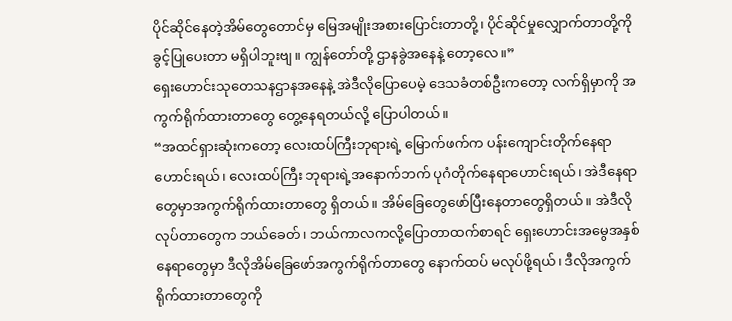ပိုင်ဆိုင်နေတဲ့အိမ်တွေတောင်မှ မြေအမျိုးအစားပြောင်းတာတို့၊ ပိုင်ဆိုင်မှုလျှောက်တာတို့ကို ခွင့်ပြုပေးတာ မရှိပါဘူးဗျ။ ကျွန်တော်တို့ ဌာနခွဲအနေနဲ့ တော့လေ။”
ရှေးဟောင်းသုတေသနဌာနအနေနဲ့ အဲဒီလိုပြောပေမဲ့ ဒေသခံတစ်ဦးကတော့ လက်ရှိမှာကို အကွက်ရိုက်ထားတာတွေ တွေ့နေရတယ်လို့ ပြောပါတယ်။
“အထင်ရှားဆုံးကတော့ လေးထပ်ကြီးဘုရားရဲ့ မြောက်ဖက်က ပန်းကျောင်းတိုက်နေရာဟောင်းရယ်၊ လေးထပ်ကြီး ဘုရားရဲ့အနောက်ဘက် ပုဂံတိုက်နေရာဟောင်းရယ်၊ အဲဒီနေရာတွေမှာအကွက်ရိုက်ထားတာတွေ ရှိတယ်။ အိမ်ခြေတွေဖော်ပြီးနေတာတွေရှိတယ်။ အဲဒီလိုလုပ်တာတွေက ဘယ်ခေတ်၊ ဘယ်ကာလကလို့ပြောတာထက်စာရင် ရှေးဟောင်းအမွေအနှစ်နေရာတွေမှာ ဒီလိုအိမ်ခြေဖော်အကွက်ရိုက်တာတွေ နောက်ထပ် မလုပ်ဖို့ရယ်၊ ဒီလိုအကွက်ရိုက်ထားတာတွေကို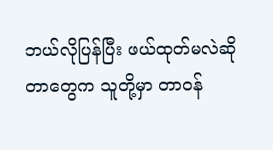ဘယ်လိုပြန်ပြီး ဖယ်ထုတ်မလဲဆိုတာတွေက သူတို့မှာ တာဝန်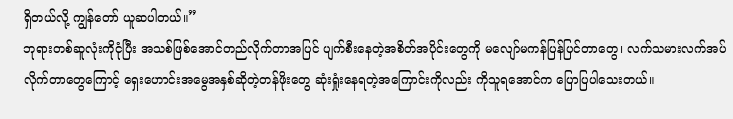ရှိတယ်လို့ ကျွန်တော် ယူဆပါတယ်။”
ဘုရားတစ်ဆူလုံးကိုငုံပြီး အသစ်ဖြစ်အောင်တည်လိုက်တာအပြင် ပျက်စီးနေတဲ့အစိတ်အပိုင်းတွေကို မလျော်မကန်ပြန်ပြင်တာတွေ၊ လက်သမားလက်အပ်လိုက်တာတွေကြောင့် ရှေးဟောင်းအမွေအနှစ်ဆိုတဲ့တန်ဖိုးတွေ ဆုံးရှုံးနေရတဲ့အကြောင်းကိုလည်း ကိုသူရအောင်က ပြောပြပါသေးတယ်။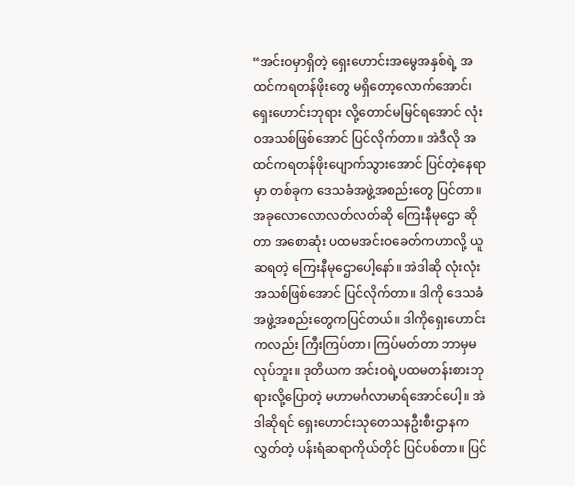“အင်းဝမှာရှိတဲ့ ရှေးဟောင်းအမွေအနှစ်ရဲ့ အထင်ကရတန်ဖိုးတွေ မရှိတော့လောက်အောင်၊ ရှေးဟောင်းဘုရား လို့တောင်မမြင်ရအောင် လုံးဝအသစ်ဖြစ်အောင် ပြင်လိုက်တာ။ အဲဒီလို အထင်ကရတန်ဖိုးပျောက်သွားအောင် ပြင်တဲ့နေရာမှာ တစ်ခုက ဒေသခံအဖွဲ့အစည်းတွေ ပြင်တာ။ အခုလောလောလတ်လတ်ဆို ကြေးနီမုဌော ဆိုတာ အစောဆုံး ပထမအင်းဝခေတ်ကဟာလို့ ယူဆရတဲ့ ကြေးနီမုဌောပေါ့နော်။ အဲဒါဆို လုံးလုံးအသစ်ဖြစ်အောင် ပြင်လိုက်တာ။ ဒါကို ဒေသခံအဖွဲ့အစည်းတွေကပြင်တယ်။ ဒါကိုရှေးဟောင်းကလည်း ကြီးကြပ်တာ၊ ကြပ်မတ်တာ ဘာမှမလုပ်ဘူး။ ဒုတိယက အင်းဝရဲ့ပထမတန်းစားဘုရားလို့ပြောတဲ့ မဟာမင်္ဂလာမာရ်အောင်ပေါ့။ အဲဒါဆိုရင် ရှေးဟောင်းသုတေသနဦးစီးဌာနက လွှတ်တဲ့ ပန်းရံဆရာကိုယ်တိုင် ပြင်ပစ်တာ။ ပြင်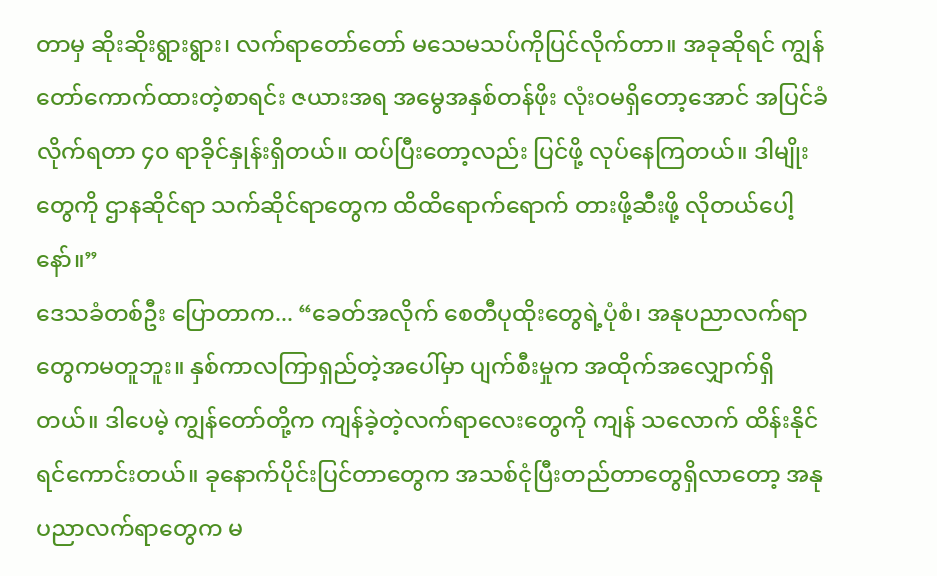တာမှ ဆိုးဆိုးရွားရွား၊ လက်ရာတော်တော် မသေမသပ်ကိုပြင်လိုက်တာ။ အခုဆိုရင် ကျွန်တော်ကောက်ထားတဲ့စာရင်း ဇယားအရ အမွေအနှစ်တန်ဖိုး လုံးဝမရှိတော့အောင် အပြင်ခံလိုက်ရတာ ၄၀ ရာခိုင်နှုန်းရှိတယ်။ ထပ်ပြီးတော့လည်း ပြင်ဖို့ လုပ်နေကြတယ်။ ဒါမျိုးတွေကို ဌာနဆိုင်ရာ သက်ဆိုင်ရာတွေက ထိထိရောက်ရောက် တားဖို့ဆီးဖို့ လိုတယ်ပေါ့နော်။”
ဒေသခံတစ်ဦး ပြောတာက... “ခေတ်အလိုက် စေတီပုထိုးတွေရဲ့ပုံစံ၊ အနုပညာလက်ရာတွေကမတူဘူး။ နှစ်ကာလကြာရှည်တဲ့အပေါ်မှာ ပျက်စီးမှုက အထိုက်အလျှောက်ရှိတယ်။ ဒါပေမဲ့ ကျွန်တော်တို့က ကျန်ခဲ့တဲ့လက်ရာလေးတွေကို ကျန် သလောက် ထိန်းနိုင်ရင်ကောင်းတယ်။ ခုနောက်ပိုင်းပြင်တာတွေက အသစ်ငုံပြီးတည်တာတွေရှိလာတော့ အနုပညာလက်ရာတွေက မ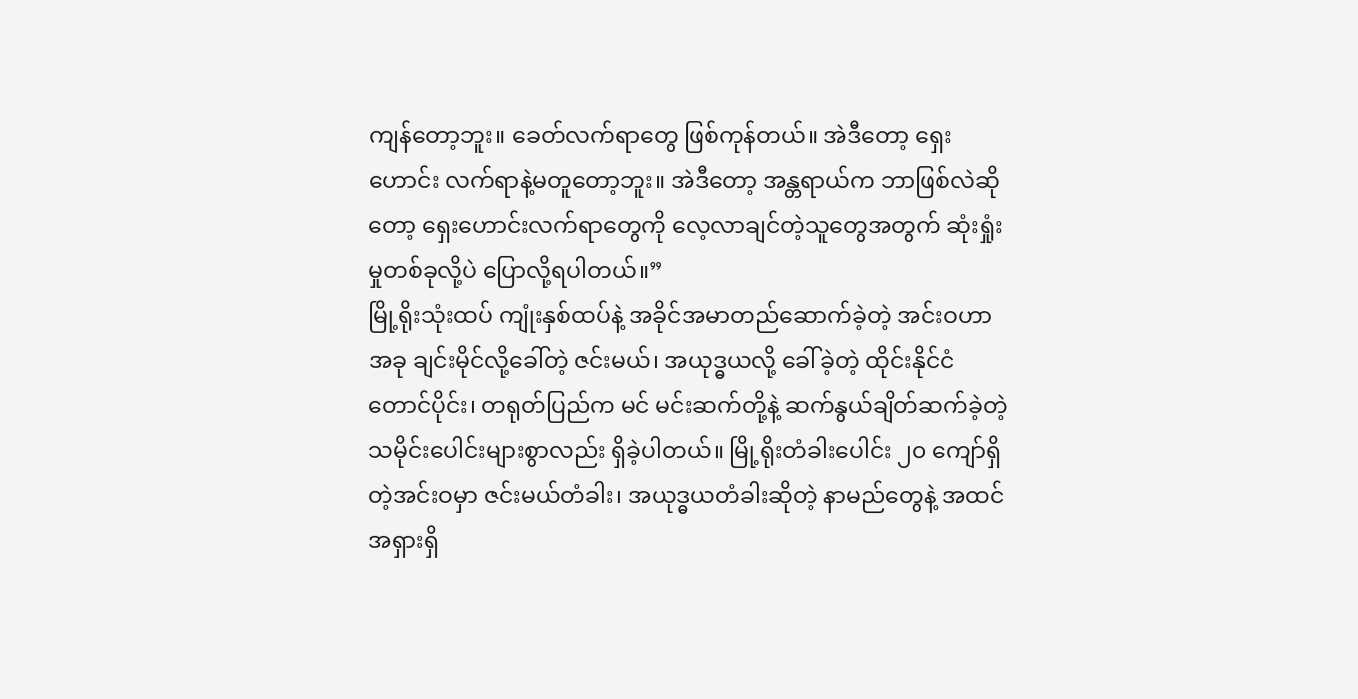ကျန်တော့ဘူး။ ခေတ်လက်ရာတွေ ဖြစ်ကုန်တယ်။ အဲဒီတော့ ရှေးဟောင်း လက်ရာနဲ့မတူတော့ဘူး။ အဲဒီတော့ အန္တရာယ်က ဘာဖြစ်လဲဆိုတော့ ရှေးဟောင်းလက်ရာတွေကို လေ့လာချင်တဲ့သူတွေအတွက် ဆုံးရှုံးမှုတစ်ခုလို့ပဲ ပြောလို့ရပါတယ်။”
မြို့ရိုးသုံးထပ် ကျုံးနှစ်ထပ်နဲ့ အခိုင်အမာတည်ဆောက်ခဲ့တဲ့ အင်းဝဟာ အခု ချင်းမိုင်လို့ခေါ်တဲ့ ဇင်းမယ်၊ အယုဒ္ဓယလို့ ခေါ်ခဲ့တဲ့ ထိုင်းနိုင်ငံတောင်ပိုင်း၊ တရုတ်ပြည်က မင် မင်းဆက်တို့နဲ့ ဆက်နွယ်ချိတ်ဆက်ခဲ့တဲ့ သမိုင်းပေါင်းများစွာလည်း ရှိခဲ့ပါတယ်။ မြို့ရိုးတံခါးပေါင်း ၂၀ ကျော်ရှိတဲ့အင်းဝမှာ ဇင်းမယ်တံခါး၊ အယုဒ္ဓယတံခါးဆိုတဲ့ နာမည်တွေနဲ့ အထင်အရှားရှိ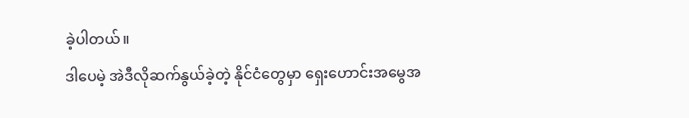ခဲ့ပါတယ်။
ဒါပေမဲ့ အဲဒီလိုဆက်နွယ်ခဲ့တဲ့ နိုင်ငံတွေမှာ ရှေးဟောင်းအမွေအ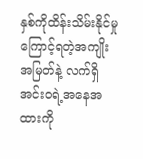နှစ်ကိုထိန်းသိမ်းနိုင်မှုကြောင့်ရတဲ့အကျိုးအမြတ်နဲ့ လက်ရှိအင်းဝရဲ့အနေအထားကို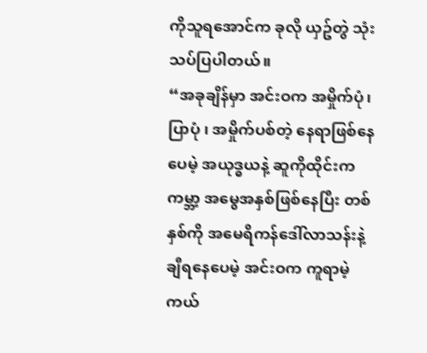ကိုသူရအောင်က ခုလို ယှဥ်တွဲ သုံးသပ်ပြပါတယ်။
“အခုချိန်မှာ အင်းဝက အမှိုက်ပုံ၊ ပြာပုံ ၊ အမှိုက်ပစ်တဲ့ နေရာဖြစ်နေပေမဲ့ အယုဒ္ဓယနဲ့ ဆူကိုထိုင်းက ကမ္ဘာ့ အမွေအနှစ်ဖြစ်နေပြီး တစ်နှစ်ကို အမေရိကန်ဒေါ်လာသန်းနဲ့ချီရနေပေမဲ့ အင်းဝက ကူရာမဲ့ ကယ်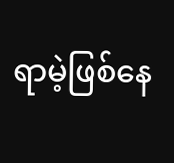ရာမဲ့ဖြစ်နေ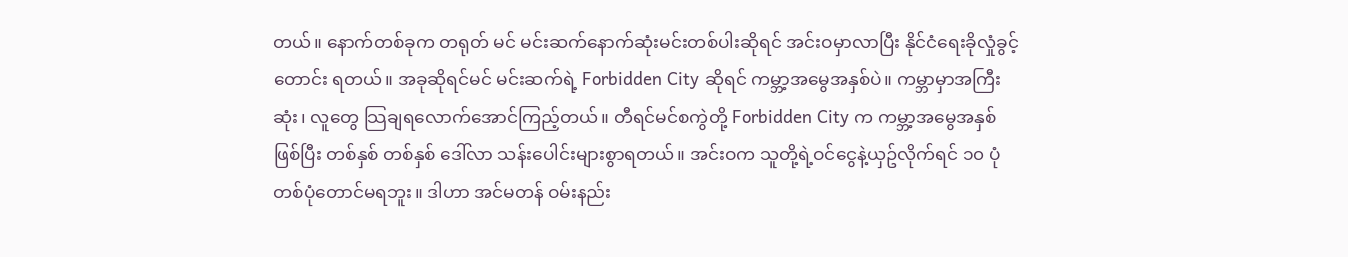တယ်။ နောက်တစ်ခုက တရုတ် မင် မင်းဆက်နောက်ဆုံးမင်းတစ်ပါးဆိုရင် အင်းဝမှာလာပြီး နိုင်ငံရေးခိုလှုံခွင့်တောင်း ရတယ်။ အခုဆိုရင်မင် မင်းဆက်ရဲ့ Forbidden City ဆိုရင် ကမ္ဘာ့အမွေအနှစ်ပဲ။ ကမ္ဘာမှာအကြီးဆုံး၊ လူတွေ သြချရလောက်အောင်ကြည့်တယ်။ တီရင်မင်စကွဲတို့ Forbidden City က ကမ္ဘာ့အမွေအနှစ်ဖြစ်ပြီး တစ်နှစ် တစ်နှစ် ဒေါ်လာ သန်းပေါင်းများစွာရတယ်။ အင်းဝက သူတို့ရဲ့ဝင်ငွေနဲ့ယှဥ်လိုက်ရင် ၁၀ ပုံ တစ်ပုံတောင်မရဘူး။ ဒါဟာ အင်မတန် ဝမ်းနည်း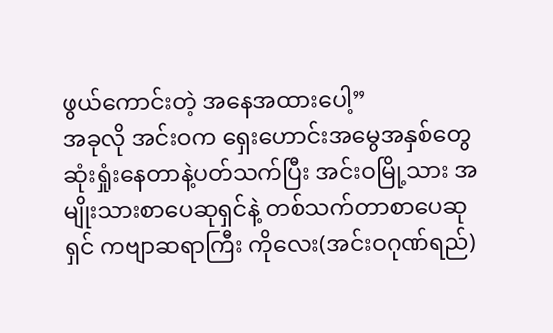ဖွယ်ကောင်းတဲ့ အနေအထားပေါ့”
အခုလို အင်းဝက ရှေးဟောင်းအမွေအနှစ်တွေ ဆုံးရှုံးနေတာနဲ့ပတ်သက်ပြီး အင်းဝမြို့သား အမျိုးသားစာပေဆုရှင်နဲ့ တစ်သက်တာစာပေဆုရှင် ကဗျာဆရာကြီး ကိုလေး(အင်းဝဂုဏ်ရည်)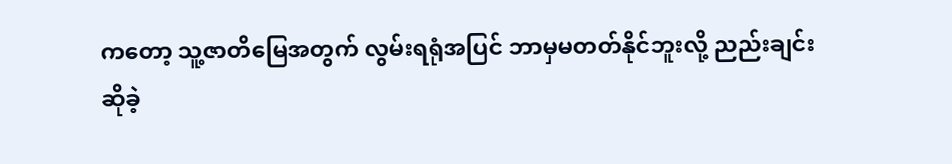ကတော့ သူ့ဇာတိမြေအတွက် လွမ်းရရုံအပြင် ဘာမှမတတ်နိုင်ဘူးလို့ ညည်းချင်းဆိုခဲ့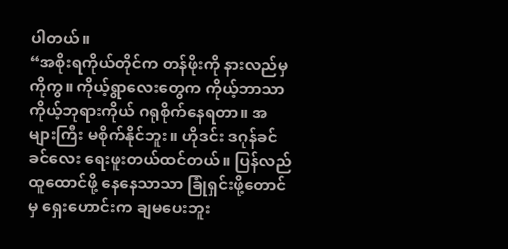ပါတယ်။
“အစိုးရကိုယ်တိုင်က တန်ဖိုးကို နားလည်မှကိုကွ။ ကိုယ့်ရွာလေးတွေက ကိုယ့်ဘာသာ ကိုယ့်ဘုရားကိုယ် ဂရုစိုက်နေရတာ။ အများကြီး မစိုက်နိုင်ဘူး။ ဟိုဒင်း ဒဂုန်ခင်ခင်လေး ရေးဖူးတယ်ထင်တယ်။ ပြန်လည်ထူထောင်ဖို့ နေနေသာသာ ခြုံရှင်းဖို့တောင်မှ ရှေးဟောင်းက ချမပေးဘူး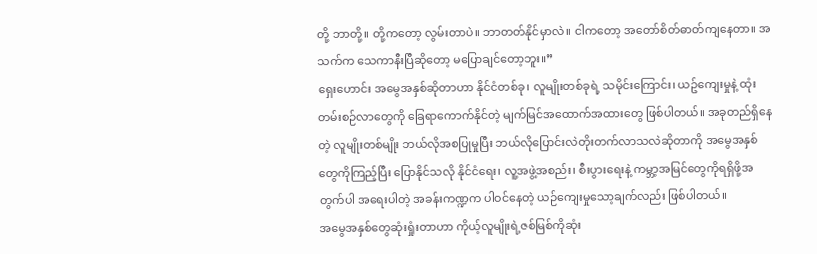တို့ ဘာတို့။ တို့ကတော့ လွမ်းတာပဲ။ ဘာတတ်နိုင်မှာလဲ။ ငါကတော့ အတော်စိတ်ဓာတ်ကျနေတာ။ အသက်က သေကာနီးပြီဆိုတော့ မပြောချင်တော့ဘူး။”
ရှေးဟောင်း အမွေအနှစ်ဆိုတာဟာ နိုင်ငံတစ်ခု၊ လူမျိုးတစ်ခုရဲ့ သမိုင်းကြောင်း၊ ယဥ်ကျေးမှုနဲ့ ထုံးတမ်းစဉ်လာတွေကို ခြေရာကောက်နိုင်တဲ့ မျက်မြင်အထောက်အထားတွေ ဖြစ်ပါတယ်။ အခုတည်ရှိနေတဲ့ လူမျိုးတစ်မျိုး ဘယ်လိုအစပြုမှုပြီး ဘယ်လိုပြောင်းလဲတိုးတက်လာသလဲဆိုတာကို အမွေအနှစ်တွေကိုကြည့်ပြီး ပြောနိုင်သလို နိုင်ငံရေး၊ လူ့အဖွဲ့အစည်း၊ စီးပွားရေးနဲ့ ကမ္ဘာ့အမြင်တွေကိုရရှိဖို့အတွက်ပါ အရေးပါတဲ့ အခန်းကဏ္ဍက ပါဝင်နေတဲ့ ယဉ်ကျေးမှုသော့ချက်လည်း ဖြစ်ပါတယ်။
အမွေအနှစ်တွေဆုံးရှုံးတာဟာ ကိုယ့်လူမျိုးရဲ့ဇစ်မြစ်ကိုဆုံး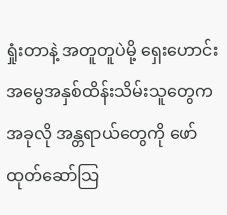ရှုံးတာနဲ့ အတူတူပဲမို့ ရှေးဟောင်းအမွေအနှစ်ထိန်းသိမ်းသူတွေက အခုလို အန္တရာယ်တွေကို ဖော်ထုတ်ဆော်သြ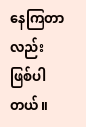နေကြတာလည်း ဖြစ်ပါတယ်။